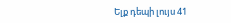Ելք դեպի լույս 41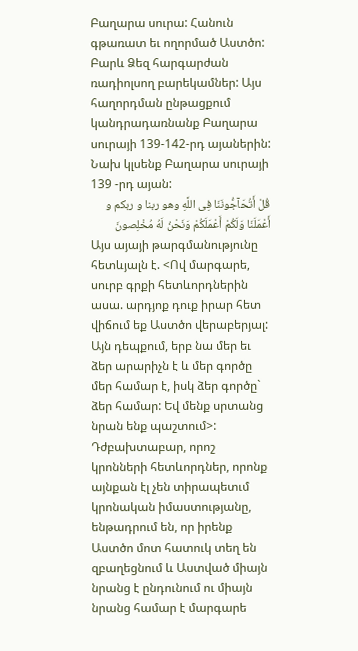Բաղարա սուրա: Հանուն գթառատ եւ ողորմած Աստծո: Բարև Ձեզ հարգարժան ռադիոլսող բարեկամներ: Այս հաղորդման ընթացքում կանդրադառնանք Բաղարա սուրայի 139-142-րդ այաներին:
Նախ կլսենք Բաղարա սուրայի 139 -րդ այան:
قُلْ أَتُحَآجُّونَنَا فِى اللَّهِ وهو ربنا و ربکم و أَعْمَلَنَا وَلَكُمْ أَعْمَلَكُمْ وَنَحْنُ لَهُ مُخْلِصونَ
Այս այայի թարգմանությունը հետևյալն է. <Ով մարգարե, սուրբ գրքի հետևորդներին ասա. արդյոք դուք իրար հետ վիճում եք Աստծո վերաբերյալ: Այն դեպքում, երբ նա մեր եւ ձեր արարիչն է և մեր գործը մեր համար է, իսկ ձեր գործը` ձեր համար: Եվ մենք սրտանց նրան ենք պաշտում>:
Դժբախտաբար, որոշ կրոնների հետևորդներ, որոնք այնքան էլ չեն տիրապետւմ կրոնական իմաստությանը, ենթադրում են, որ իրենք Աստծո մոտ հատուկ տեղ են զբաղեցնում և Աստված միայն նրանց է ընդունում ու միայն նրանց համար է մարգարե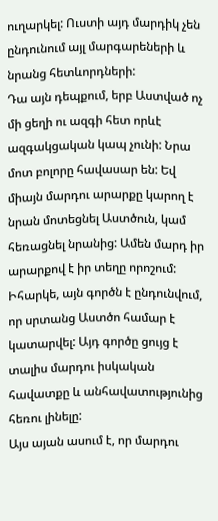ուղարկել: Ուստի այդ մարդիկ չեն ընդունում այլ մարգարեների և նրանց հետևորդների:
Դա այն դեպքում, երբ Աստված ոչ մի ցեղի ու ազգի հետ որևէ ազգակցական կապ չունի: Նրա մոտ բոլորը հավասար են: Եվ միայն մարդու արարքը կարող է նրան մոտեցնել Աստծուն, կամ հեռացնել նրանից: Ամեն մարդ իր արարքով է իր տեղը որոշում: Իհարկե, այն գործն է ընդունվում, որ սրտանց Աստծո համար է կատարվել: Այդ գործը ցույց է տալիս մարդու իսկական հավատքը և անհավատությունից հեռու լինելը:
Այս այան ասում է, որ մարդու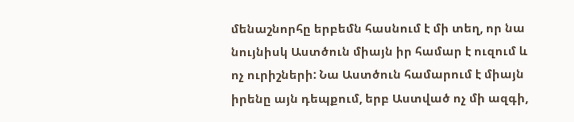մենաշնորհը երբեմն հասնում է մի տեղ, որ նա նույնիսկ Աստծուն միայն իր համար է ուզում և ոչ ուրիշների: Նա Աստծուն համարում է միայն իրենը այն դեպքում, երբ Աստված ոչ մի ազգի,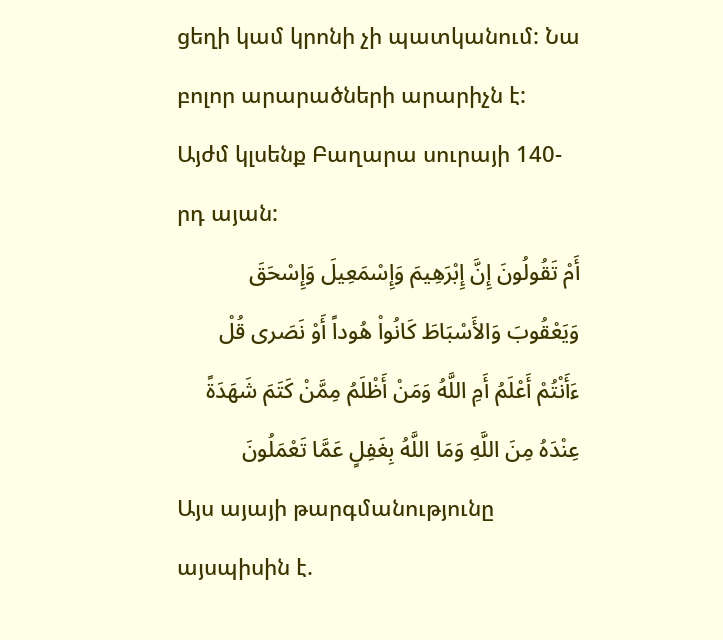ցեղի կամ կրոնի չի պատկանում: Նա բոլոր արարածների արարիչն է:
Այժմ կլսենք Բաղարա սուրայի 140-րդ այան:
أَمْ تَقُولُونَ إِنَّ إِبْرَهِيمَ وَإِسْمَعِيلَ وَإِسْحَقَ وَيَعْقُوبَ وَالأَسْبَاطَ كَانُواْ هُوداً أَوْ نَصَرى قُلْ ءَأَنْتُمْ أَعْلَمُ أَمِ اللَّهُ وَمَنْ أَظْلَمُ مِمَّنْ كَتَمَ شَهَدَةً عِنْدَهُ مِنَ اللَّهِ وَمَا اللَّهُ بِغَفِلٍ عَمَّا تَعْمَلُونَ
Այս այայի թարգմանությունը այսպիսին է.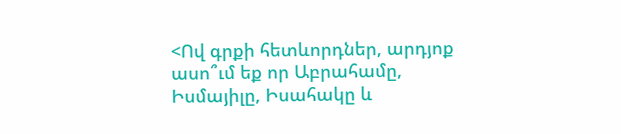<Ով գրքի հետևորդներ, արդյոք ասո՞ւմ եք որ Աբրահամը, Իսմայիլը, Իսահակը և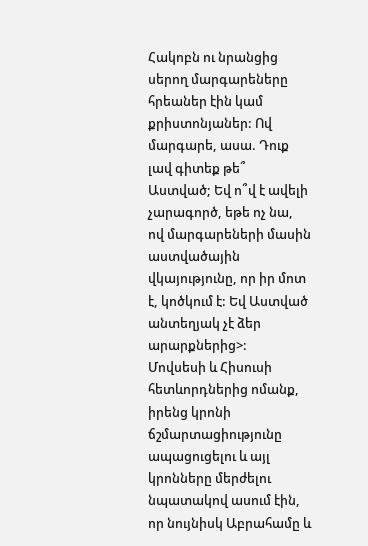Հակոբն ու նրանցից սերող մարգարեները հրեաներ էին կամ քրիստոնյաներ: Ով մարգարե, ասա. Դուք լավ գիտեք թե՞ Աստված; Եվ ո՞վ է ավելի չարագործ, եթե ոչ նա, ով մարգարեների մասին աստվածային վկայությունը, որ իր մոտ է, կոծկում է: Եվ Աստված անտեղյակ չէ ձեր արարքներից>:
Մովսեսի և Հիսուսի հետևորդներից ոմանք, իրենց կրոնի ճշմարտացիությունը ապացուցելու և այլ կրոնները մերժելու նպատակով ասում էին, որ նույնիսկ Աբրահամը և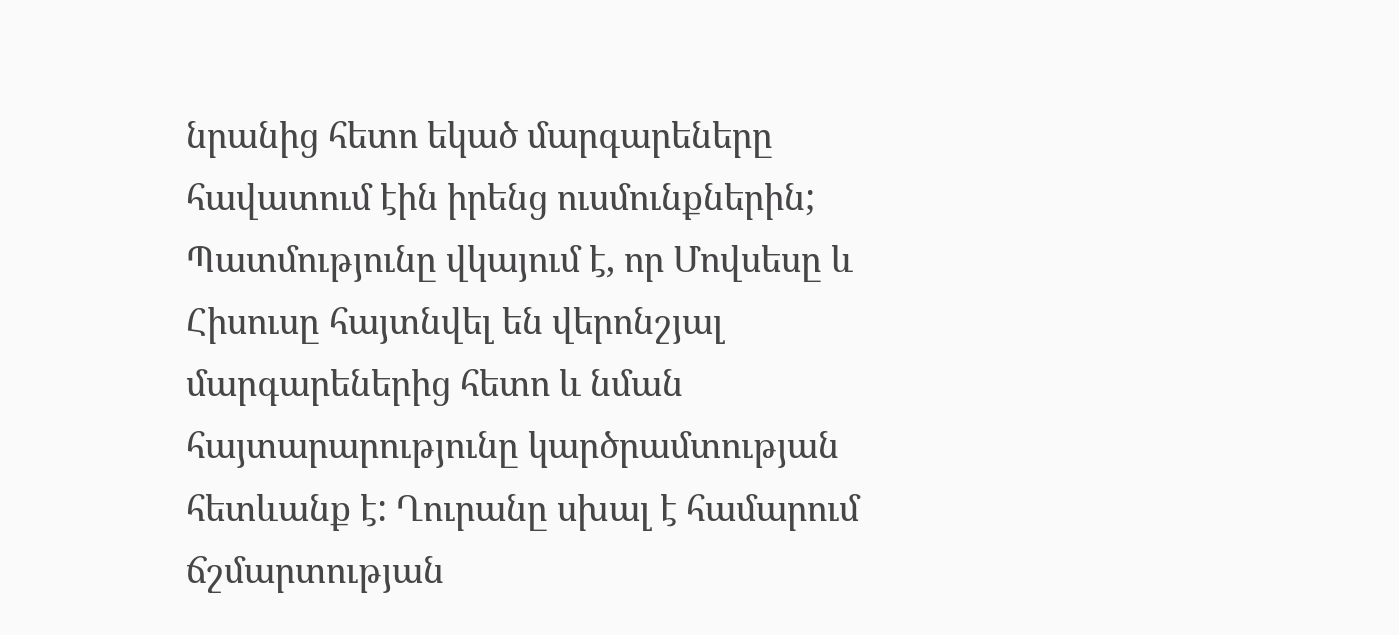նրանից հետո եկած մարգարեները հավատում էին իրենց ուսմունքներին;
Պատմությունը վկայում է, որ Մովսեսը և Հիսուսը հայտնվել են վերոնշյալ մարգարեներից հետո և նման հայտարարությունը կարծրամտության հետևանք է: Ղուրանը սխալ է համարում ճշմարտության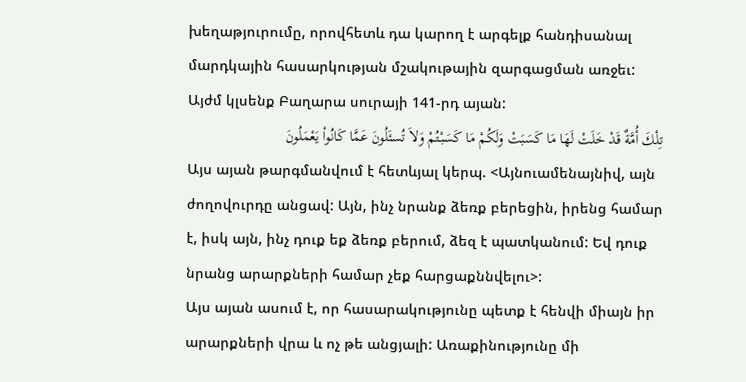խեղաթյուրումը, որովհետև դա կարող է արգելք հանդիսանալ մարդկային հասարկության մշակութային զարգացման առջեւ:
Այժմ կլսենք Բաղարա սուրայի 141-րդ այան:
تِلْكَ أُمَّةٌ قَدْ خَلَتْ لَهَا مَا كَسَبَتْ وَلَكُمْ مَا كَسَبْتُمْ وَلاَ تُسئَلُونَ عَمَّا كَانُواْ يَعْمَلُونَ
Այս այան թարգմանվում է հետևյալ կերպ. <Այնուամենայնիվ, այն ժողովուրդը անցավ: Այն, ինչ նրանք ձեռք բերեցին, իրենց համար է, իսկ այն, ինչ դուք եք ձեռք բերում, ձեզ է պատկանում: Եվ դուք նրանց արարքների համար չեք հարցաքննվելու>:
Այս այան ասում է, որ հասարակությունը պետք է հենվի միայն իր արարքների վրա և ոչ թե անցյալի: Առաքինությունը մի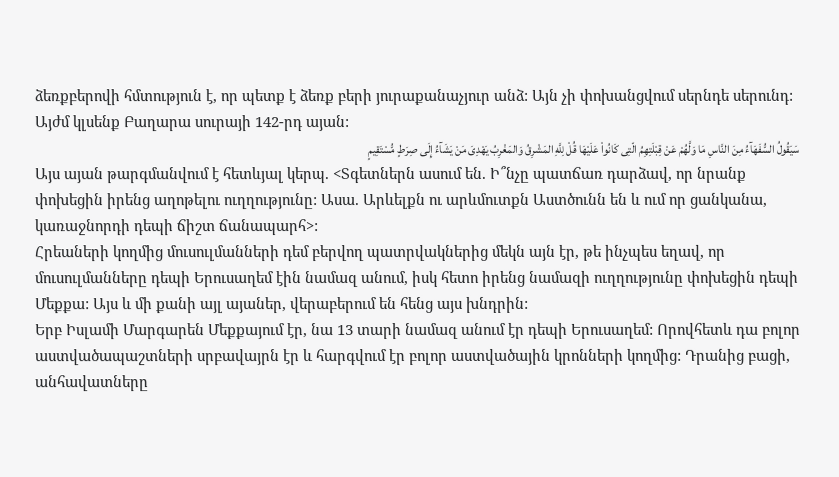ձեռքբերովի հմտություն է, որ պետք է ձեռք բերի յուրաքանաչյուր անձ: Այն չի փոխանցվում սերնդե սերունդ:
Այժմ կլսենք Բաղարա սուրայի 142-րդ այան:
سَيَقُولُ السُّفَهَآءُ مِنَ النَّاسِ مَا وَلَّهُمْ عَنْ قِبْلَتِهِمُ الّتِى كَانُواْ عَلَيْهَا قُلْ لِلَّهِ المَشْرِقُ وَالمَغْرِبُ يَهْدِىَ مَنْ يَشَآءُ إِلَى صِرَطٍ مُّسْتَقِيمٍ
Այս այան թարգմանվում է հետևյալ կերպ. <Տգետներն ասում են. Ի՞նչը պատճառ դարձավ, որ նրանք փոխեցին իրենց աղոթելու ուղղությունը: Ասա. Արևելքն ու արևմուտքն Աստծունն են և ում որ ցանկանա, կառաջնորդի դեպի ճիշտ ճանապարհ>:
Հրեաների կողմից մուսուլմանների դեմ բերվող պատրվակներից մեկն այն էր, թե ինչպես եղավ, որ մուսուլմանները դեպի Երուսաղեմ էին նամազ անում, իսկ հետո իրենց նամազի ուղղությունը փոխեցին դեպի Մեքքա: Այս և մի քանի այլ այաներ, վերաբերում են հենց այս խնդրին:
Երբ Իսլամի Մարգարեն Մեքքայում էր, նա 13 տարի նամազ անում էր դեպի Երուսաղեմ: Որովհետև դա բոլոր աստվածապաշտների սրբավայրն էր և հարգվում էր բոլոր աստվածային կրոնների կողմից: Դրանից բացի, անհավատները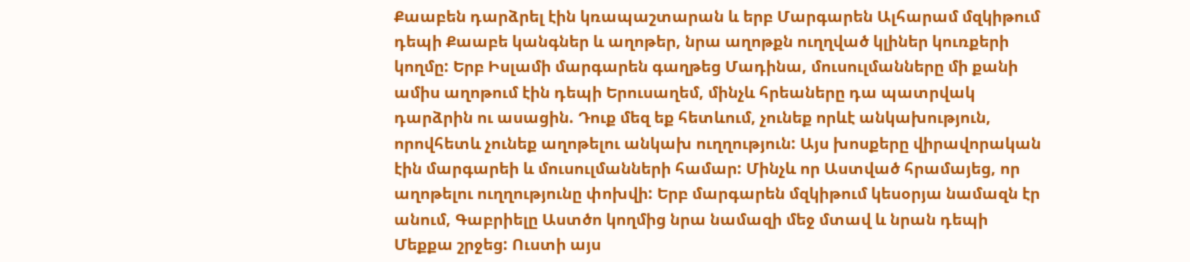Քաաբեն դարձրել էին կռապաշտարան և երբ Մարգարեն Ալհարամ մզկիթում դեպի Քաաբե կանգներ և աղոթեր, նրա աղոթքն ուղղված կլիներ կուռքերի կողմը: Երբ Իսլամի մարգարեն գաղթեց Մադինա, մուսուլմանները մի քանի ամիս աղոթում էին դեպի Երուսաղեմ, մինչև հրեաները դա պատրվակ դարձրին ու ասացին. Դուք մեզ եք հետևում, չունեք որևէ անկախություն, որովհետև չունեք աղոթելու անկախ ուղղություն: Այս խոսքերը վիրավորական էին մարգարեի և մուսուլմանների համար: Մինչև որ Աստված հրամայեց, որ աղոթելու ուղղությունը փոխվի: Երբ մարգարեն մզկիթում կեսօրյա նամազն էր անում, Գաբրիելը Աստծո կողմից նրա նամազի մեջ մտավ և նրան դեպի Մեքքա շրջեց: Ուստի այս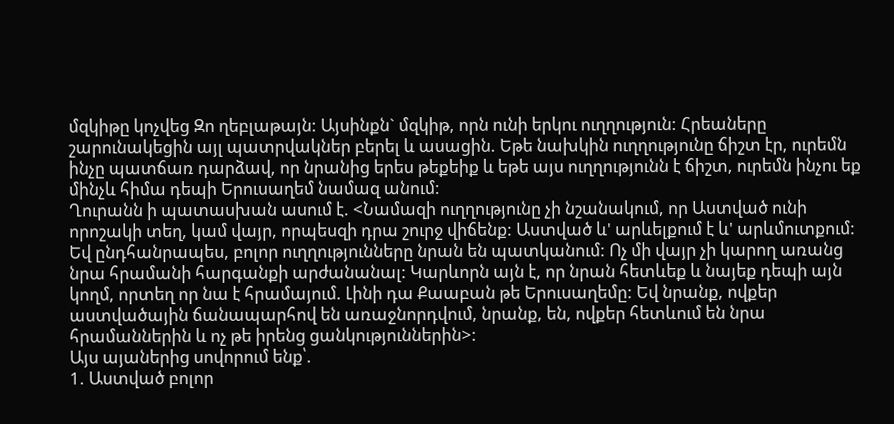մզկիթը կոչվեց Զո ղեբլաթայն: Այսինքն` մզկիթ, որն ունի երկու ուղղություն: Հրեաները շարունակեցին այլ պատրվակներ բերել և ասացին. Եթե նախկին ուղղությունը ճիշտ էր, ուրեմն ինչը պատճառ դարձավ, որ նրանից երես թեքեիք և եթե այս ուղղությունն է ճիշտ, ուրեմն ինչու եք մինչև հիմա դեպի Երուսաղեմ նամազ անում:
Ղուրանն ի պատասխան ասում է. <Նամազի ուղղությունը չի նշանակում, որ Աստված ունի որոշակի տեղ, կամ վայր, որպեսզի դրա շուրջ վիճենք: Աստված և' արևելքում է և' արևմուտքում: Եվ ընդհանրապես, բոլոր ուղղությունները նրան են պատկանում: Ոչ մի վայր չի կարող առանց նրա հրամանի հարգանքի արժանանալ: Կարևորն այն է, որ նրան հետևեք և նայեք դեպի այն կողմ, որտեղ որ նա է հրամայում. Լինի դա Քաաբան թե Երուսաղեմը: Եվ նրանք, ովքեր աստվածային ճանապարհով են առաջնորդվում, նրանք, են, ովքեր հետևում են նրա հրամաններին և ոչ թե իրենց ցանկություններին>:
Այս այաներից սովորում ենք՝.
1. Աստված բոլոր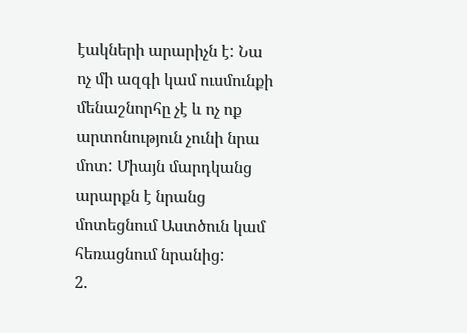էակների արարիչն է: Նա ոչ մի ազգի կամ ուսմունքի մենաշնորհը չէ և ոչ ոք արտոնություն չունի նրա մոտ: Միայն մարդկանց արարքն է նրանց մոտեցնում Աստծուն կամ հեռացնում նրանից:
2.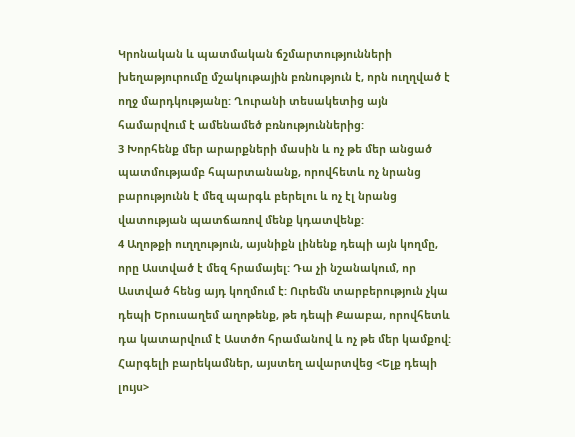Կրոնական և պատմական ճշմարտությունների խեղաթյուրումը մշակութային բռնություն է, որն ուղղված է ողջ մարդկությանը: Ղուրանի տեսակետից այն համարվում է ամենամեծ բռնություններից:
3 Խորհենք մեր արարքների մասին և ոչ թե մեր անցած պատմությամբ հպարտանանք, որովհետև ոչ նրանց բարությունն է մեզ պարգև բերելու և ոչ էլ նրանց վատության պատճառով մենք կդատվենք:
4 Աղոթքի ուղղություն, այսնիքն լինենք դեպի այն կողմը, որը Աստված է մեզ հրամայել: Դա չի նշանակում, որ Աստված հենց այդ կողմում է: Ուրեմն տարբերություն չկա դեպի Երուսաղեմ աղոթենք, թե դեպի Քաաբա, որովհետև դա կատարվում է Աստծո հրամանով և ոչ թե մեր կամքով:
Հարգելի բարեկամներ, այստեղ ավարտվեց <Ելք դեպի լույս>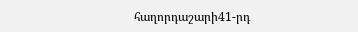հաղորդաշարի41-րդ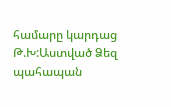համարը կարդաց Թ.Խ:Աստված Ձեզ պահապան